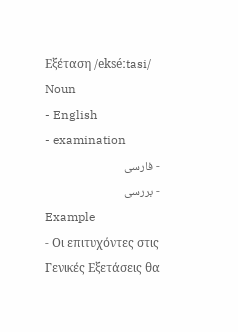Εξέταση /ekséːtasi/ Noun
- English
- examination
- فارسی
- بررسی
Example
- Οι επιτυχόντες στις Γενικές Εξετάσεις θα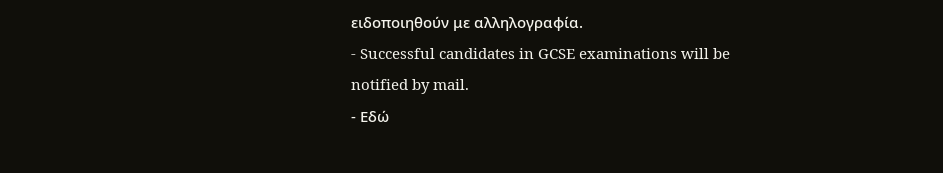ειδοποιηθούν με αλληλογραφία.
- Successful candidates in GCSE examinations will be notified by mail.
- Εδώ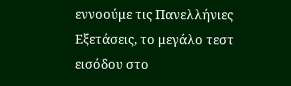εννοούμε τις Πανελλήνιες Εξετάσεις, το μεγάλο τεστ εισόδου στο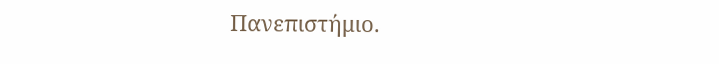Πανεπιστήμιο.